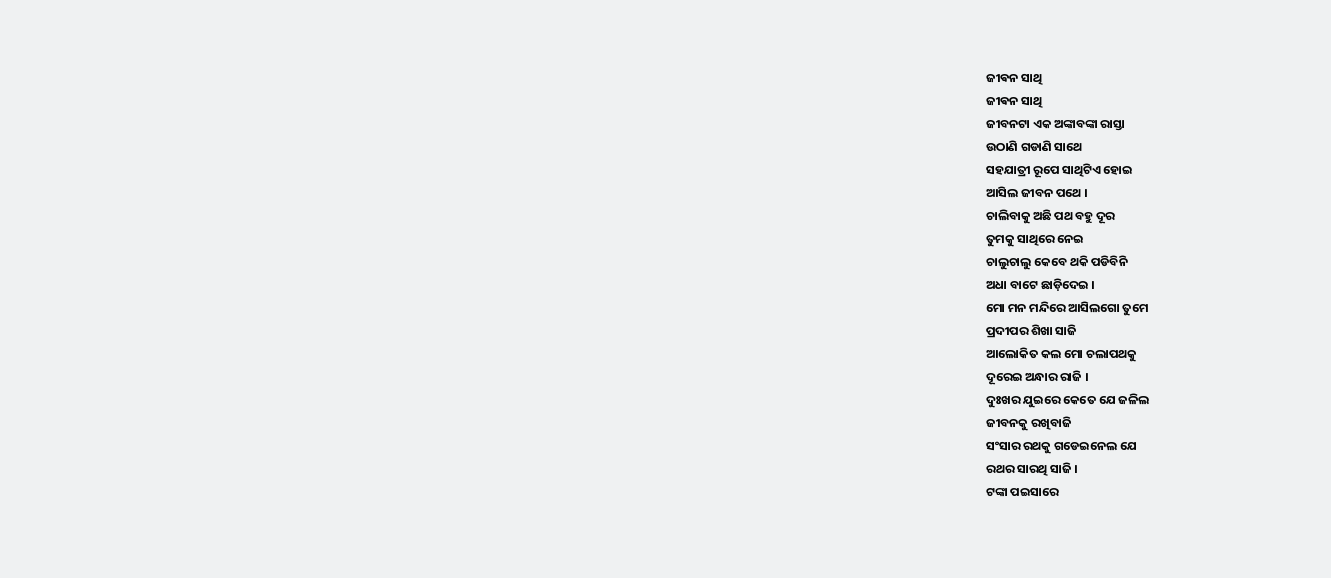ଜୀଵନ ସାଥି
ଜୀଵନ ସାଥି
ଜୀବନଟା ଏକ ଅଙ୍କାବଙ୍କା ରାସ୍ତା
ଉଠାଣି ଗଡାଣି ସାଥେ
ସହଯାତ୍ରୀ ରୂପେ ସାଥିଟିଏ ହୋଇ
ଆସିଲ ଜୀବନ ପଥେ ।
ଚାଲିବାକୁ ଅଛି ପଥ ବହୁ ଦୂର
ତୁମକୁ ସାଥିରେ ନେଇ
ଚାଲୁଚାଲୁ କେବେ ଥକି ପଡିବିନି
ଅଧା ବାଟେ ଛାଡ଼ିଦେଇ ।
ମୋ ମନ ମନ୍ଦିରେ ଆସିଲଗୋ ତୁମେ
ପ୍ରଦୀପର ଶିଖା ସାଜି
ଆଲୋକିତ କଲ ମୋ ଚଲାପଥକୁ
ଦୂରେଇ ଅନ୍ଧାର ରାଜି ।
ଦୁଃଖର ଯୁଇରେ କେତେ ଯେ ଜଳିଲ
ଜୀବନକୁ ରଖିବାଜି
ସଂସାର ରଥକୁ ଗଡେଇନେଲ ଯେ
ରଥର ସାରଥି ସାଜି ।
ଟଙ୍କା ପଇସାରେ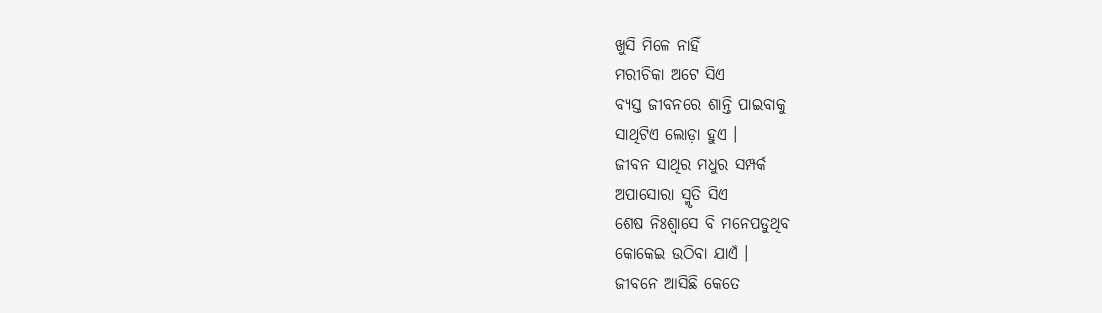ଖୁସି ମିଳେ ନାହିଁ
ମରୀଚିକା ଅଟେ ସିଏ
ବ୍ୟସ୍ତ ଜୀବନରେ ଶାନ୍ତି ପାଇବାକୁ
ସାଥିଟିଏ ଲୋଡ଼ା ହୁଏ ।
ଜୀବନ ସାଥିର ମଧୁର ସମ୍ପର୍କ
ଅପାସୋରା ସ୍ମୃତି ସିଏ
ଶେଷ ନିଃଶ୍ୱାସେ ବି ମନେପଡୁଥିବ
କୋକେଇ ଉଠିବା ଯାଏଁ ।
ଜୀବନେ ଆସିଛି କେତେ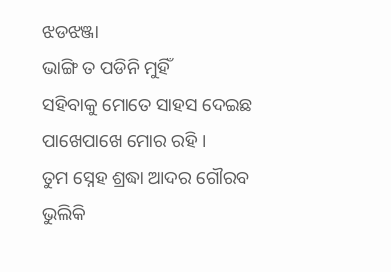ଝଡଝଞ୍ଜା
ଭାଙ୍ଗି ତ ପଡିନି ମୁହିଁ
ସହିବାକୁ ମୋତେ ସାହସ ଦେଇଛ
ପାଖେପାଖେ ମୋର ରହି ।
ତୁମ ସ୍ନେହ ଶ୍ରଦ୍ଧା ଆଦର ଗୌରବ
ଭୁଲିକି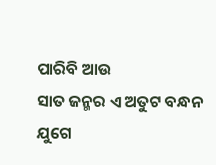ପାରିବି ଆଉ
ସାତ ଜନ୍ମର ଏ ଅତୁଟ ବନ୍ଧନ
ଯୁଗେ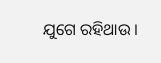ଯୁଗେ ରହିଥାଉ ।